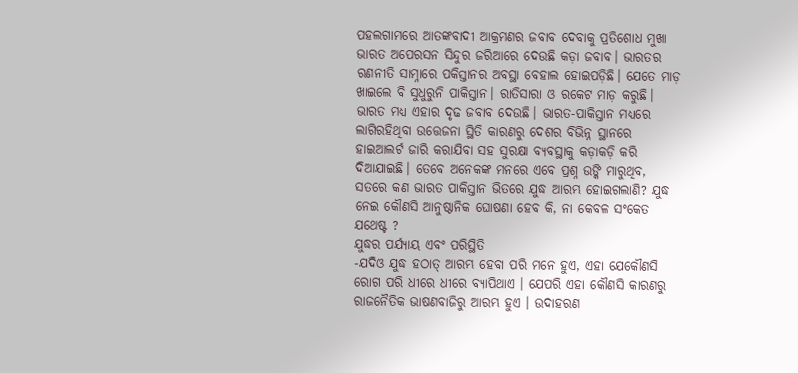ପହଲଗାମରେ ଆତଙ୍କବାଦୀ ଆକ୍ରମଣର ଜବାବ ଦେବାକୁ ପ୍ରତିଶୋଧ ମୁଖା ଭାରତ ଅପେରସନ ସିନ୍ଦୁର ଜରିଆରେ ଦେଉଛି କଡ଼ା ଜବାବ। ଭାରତର ରଣନୀତି ସାମ୍ନାରେ ପକିସ୍ତାନର ଅବସ୍ଥା ବେହାଲ ହୋଇପଡ଼ିଛି। ଯେତେ ମାଡ଼ ଖାଇଲେ ବି ସୁଧୁରୁନି ପାକିସ୍ତାନ। ରାତିସାରା ଓ ରକେଟ ମାଡ଼ କରୁଛି। ଭାରତ ମଧ୍ୟ ଏହାର ଦୃଢ ଜବାବ ଦେଉଛି। ଭାରତ-ପାକିସ୍ତାନ ମଧ୍ୟରେ ଲାଗିରହିଥିବା ଉତ୍ତେଜନା ସ୍ଥିତି କାରଣରୁ ଦେଶର ବିଭିନ୍ନ ସ୍ଥାନରେ ହାଇଆଲର୍ଟ ଜାରି କରାଯିବା ସହ ସୁରକ୍ଷା ବ୍ୟବସ୍ଥାକୁ କଡ଼ାକଡ଼ି କରି ଦିଆଯାଇଛି। ତେବେ ଅନେକଙ୍କ ମନରେ ଏବେ ପ୍ରଶ୍ନ ଉଙ୍କି ମାରୁଥିବ, ସତରେ କଣ ଭାରତ ପାକିସ୍ତାନ ଭିତରେ ଯୁଦ୍ଧ ଆରମ୍ଭ ହୋଇଗଲାଣି? ଯୁଦ୍ଧ ନେଇ କୌଣସି ଆନୁଷ୍ଠାନିକ ଘୋଷଣା ହେବ କି, ନା କେବଳ ସଂକେତ ଯଥେଷ୍ଟ ?
ଯୁଦ୍ଧର ପର୍ଯ୍ୟାୟ ଏବଂ ପରିସ୍ଥିତି
-ଯଦିଓ ଯୁଦ୍ଧ ହଠାତ୍ ଆରମ୍ଭ ହେବା ପରି ମନେ ହୁଏ, ଏହା ଯେକୌଣସି ରୋଗ ପରି ଧୀରେ ଧୀରେ ବ୍ୟାପିଥାଏ । ଯେପରି ଏହା କୌଣସି କାରଣରୁ ରାଜନୈତିକ ଭାଷଣବାଜିରୁ ଆରମ୍ଭ ହୁଏ । ଉଦାହରଣ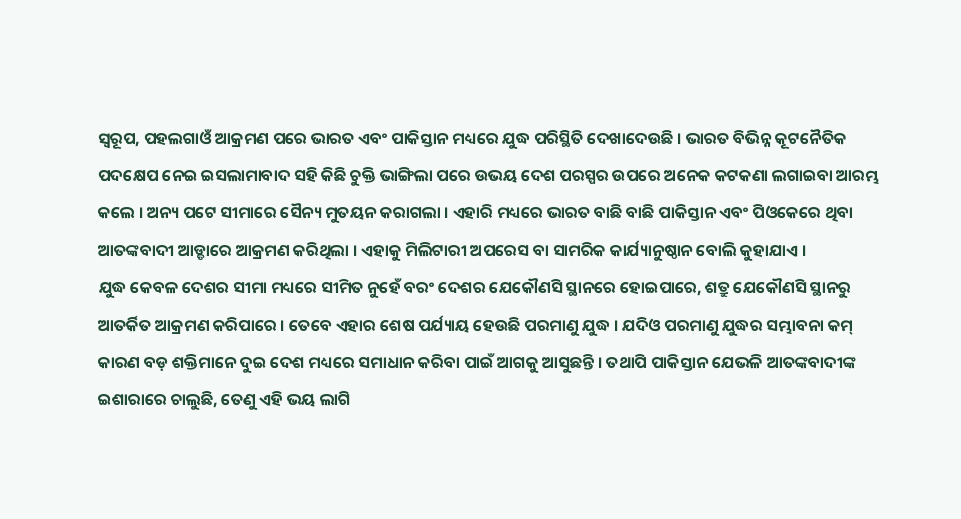ସ୍ୱରୂପ, ପହଲଗାଓଁ ଆକ୍ରମଣ ପରେ ଭାରତ ଏବଂ ପାକିସ୍ତାନ ମଧ୍ୟରେ ଯୁଦ୍ଧ ପରିସ୍ଥିତି ଦେଖାଦେଉଛି । ଭାରତ ବିଭିନ୍ନ କୂଟନୈତିକ ପଦକ୍ଷେପ ନେଇ ଇସଲାମାବାଦ ସହି କିଛି ଚୁକ୍ତି ଭାଙ୍ଗିଲା ପରେ ଉଭୟ ଦେଶ ପରସ୍ପର ଉପରେ ଅନେକ କଟକଣା ଲଗାଇବା ଆରମ୍ଭ କଲେ । ଅନ୍ୟ ପଟେ ସୀମାରେ ସୈନ୍ୟ ମୁତୟନ କରାଗଲା । ଏହାରି ମଧ୍ୟରେ ଭାରତ ବାଛି ବାଛି ପାକିସ୍ତାନ ଏବଂ ପିଓକେରେ ଥିବା ଆତଙ୍କବାଦୀ ଆଡ୍ଡାରେ ଆକ୍ରମଣ କରିଥିଲା । ଏହାକୁ ମିଲିଟାରୀ ଅପରେସ ବା ସାମରିକ କାର୍ଯ୍ୟାନୁଷ୍ଠାନ ବୋଲି କୁହାଯାଏ ।
ଯୁଦ୍ଧ କେବଳ ଦେଶର ସୀମା ମଧ୍ୟରେ ସୀମିତ ନୁହେଁ ବରଂ ଦେଶର ଯେକୌଣସି ସ୍ଥାନରେ ହୋଇପାରେ, ଶତ୍ରୁ ଯେକୌଣସି ସ୍ଥାନରୁ ଆତର୍କିତ ଆକ୍ରମଣ କରିପାରେ । ତେବେ ଏହାର ଶେଷ ପର୍ଯ୍ୟାୟ ହେଉଛି ପରମାଣୁ ଯୁଦ୍ଧ । ଯଦିଓ ପରମାଣୁ ଯୁଦ୍ଧର ସମ୍ଭାବନା କମ୍ କାରଣ ବଡ଼ ଶକ୍ତିମାନେ ଦୁଇ ଦେଶ ମଧ୍ୟରେ ସମାଧାନ କରିବା ପାଇଁ ଆଗକୁ ଆସୁଛନ୍ତି । ତଥାପି ପାକିସ୍ତାନ ଯେଭଳି ଆତଙ୍କବାଦୀଙ୍କ ଇଶାରାରେ ଚାଲୁଛି, ତେଣୁ ଏହି ଭୟ ଲାଗି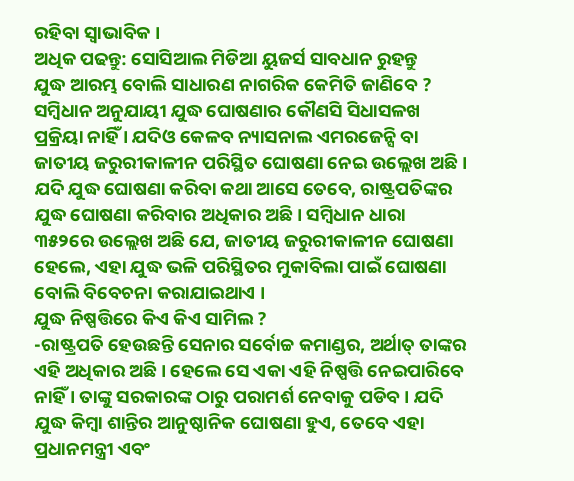ରହିବା ସ୍ୱାଭାବିକ ।
ଅଧିକ ପଢନ୍ତୁ: ସୋସିଆଲ ମିଡିଆ ୟୁଜର୍ସ ସାବଧାନ ରୁହନ୍ତୁ
ଯୁଦ୍ଧ ଆରମ୍ଭ ବୋଲି ସାଧାରଣ ନାଗରିକ କେମିତି ଜାଣିବେ ?
ସମ୍ୱିଧାନ ଅନୁଯାୟୀ ଯୁଦ୍ଧ ଘୋଷଣାର କୌଣସି ସିଧାସଳଖ ପ୍ରକ୍ରିୟା ନାହିଁ । ଯଦିଓ କେଳବ ନ୍ୟାସନାଲ ଏମରଜେନ୍ସି ବା ଜାତୀୟ ଜରୁରୀକାଳୀନ ପରିସ୍ଥିତ ଘୋଷଣା ନେଇ ଉଲ୍ଲେଖ ଅଛି । ଯଦି ଯୁଦ୍ଧ ଘୋଷଣା କରିବା କଥା ଆସେ ତେବେ, ରାଷ୍ଟ୍ରପତିଙ୍କର ଯୁଦ୍ଧ ଘୋଷଣା କରିବାର ଅଧିକାର ଅଛି। ସମ୍ୱିଧାନ ଧାରା ୩୫୨ରେ ଉଲ୍ଲେଖ ଅଛି ଯେ, ଜାତୀୟ ଜରୁରୀକାଳୀନ ଘୋଷଣା ହେଲେ, ଏହା ଯୁଦ୍ଧ ଭଳି ପରିସ୍ଥିତର ମୁକାବିଲା ପାଇଁ ଘୋଷଣା ବୋଲି ବିବେଚନା କରାଯାଇଥାଏ ।
ଯୁଦ୍ଧ ନିଷ୍ପତ୍ତିରେ କିଏ କିଏ ସାମିଲ ?
-ରାଷ୍ଟ୍ରପତି ହେଉଛନ୍ତି ସେନାର ସର୍ବୋଚ୍ଚ କମାଣ୍ଡର, ଅର୍ଥାତ୍ ତାଙ୍କର ଏହି ଅଧିକାର ଅଛି । ହେଲେ ସେ ଏକା ଏହି ନିଷ୍ପତ୍ତି ନେଇପାରିବେ ନାହିଁ । ତାଙ୍କୁ ସରକାରଙ୍କ ଠାରୁ ପରାମର୍ଶ ନେବାକୁ ପଡିବ । ଯଦି ଯୁଦ୍ଧ କିମ୍ୱା ଶାନ୍ତିର ଆନୁଷ୍ଠାନିକ ଘୋଷଣା ହୁଏ, ତେବେ ଏହା ପ୍ରଧାନମନ୍ତ୍ରୀ ଏବଂ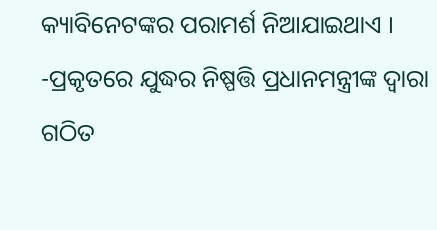କ୍ୟାବିନେଟଙ୍କର ପରାମର୍ଶ ନିଆଯାଇଥାଏ ।
-ପ୍ରକୃତରେ ଯୁଦ୍ଧର ନିଷ୍ପତ୍ତି ପ୍ରଧାନମନ୍ତ୍ରୀଙ୍କ ଦ୍ୱାରା ଗଠିତ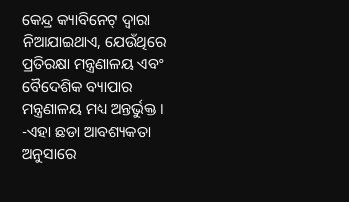କେନ୍ଦ୍ର କ୍ୟାବିନେଟ୍ ଦ୍ୱାରା ନିଆଯାଇଥାଏ, ଯେଉଁଥିରେ ପ୍ରତିରକ୍ଷା ମନ୍ତ୍ରଣାଳୟ ଏବଂ ବୈଦେଶିକ ବ୍ୟାପାର ମନ୍ତ୍ରଣାଳୟ ମଧ୍ୟ ଅନ୍ତର୍ଭୁକ୍ତ ।
-ଏହା ଛଡା ଆବଶ୍ୟକତା ଅନୁସାରେ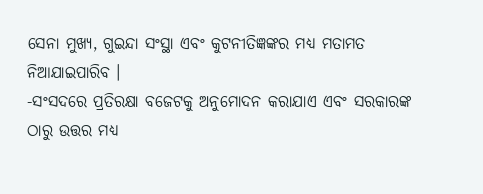ସେନା ମୁଖ୍ୟ, ଗୁଇନ୍ଦା ସଂସ୍ଥା ଏବଂ କୁଟନୀତିଜ୍ଞଙ୍କର ମଧ୍ୟ ମତାମତ ନିଆଯାଇପାରିବ ।
-ସଂସଦରେ ପ୍ରତିରକ୍ଷା ବଜେଟକୁ ଅନୁମୋଦନ କରାଯାଏ ଏବଂ ସରକାରଙ୍କ ଠାରୁ ଉତ୍ତର ମଧ୍ୟ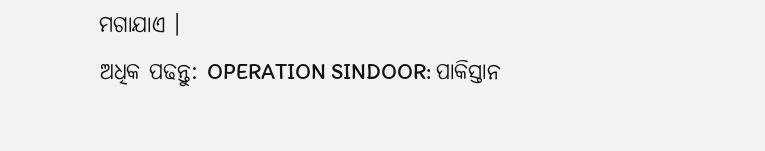ମଗାଯାଏ ।
ଅଧିକ ପଢନ୍ତୁ: OPERATION SINDOOR: ପାକିସ୍ତାନ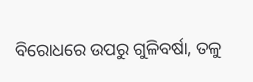ବିରୋଧରେ ଉପରୁ ଗୁଳିବର୍ଷା, ତଳୁ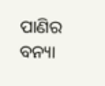ପାଣିର ବନ୍ୟା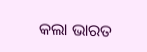କଲା ଭାରତ